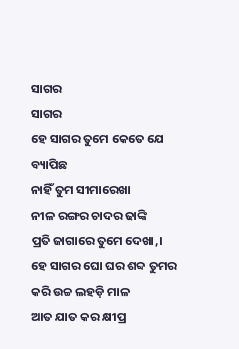ସାଗର
ସାଗର
ହେ ସାଗର ତୁମେ କେତେ ଯେ ବ୍ୟାପିଛ
ନାହିଁ ତୁମ ସୀମାରେଖା
ନୀଳ ରଙ୍ଗର ଚାଦର ଢାଙ୍କି
ପ୍ରତି ଜାଗାରେ ତୁମେ ଦେଖା,।
ହେ ସାଗର ଘୋ ଘର ଶବ୍ଦ ତୁମର
କରି ଉଚ୍ଚ ଲହଡ଼ି ମାଳ
ଆତ ଯାତ କର କ୍ଷୀପ୍ର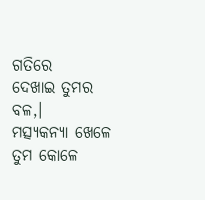ଗତିରେ
ଦେଖାଇ ତୁମର ବଳ,।
ମତ୍ସ୍ୟକନ୍ୟା ଖେଳେ ତୁମ କୋଳେ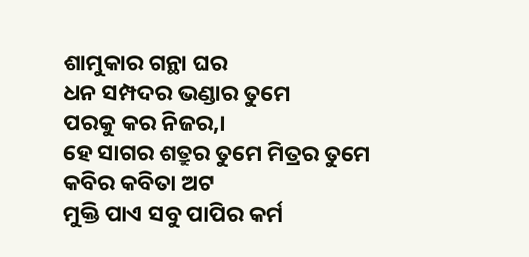ଶାମୁକାର ଗନ୍ଥା ଘର
ଧନ ସମ୍ପଦର ଭଣ୍ଡାର ତୁମେ
ପରକୁ କର ନିଜର,।
ହେ ସାଗର ଶତ୍ରୁର ତୁମେ ମିତ୍ରର ତୁମେ
କବିର କବିତା ଅଟ
ମୁକ୍ତି ପାଏ ସବୁ ପାପିର କର୍ମ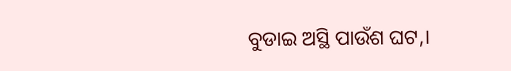ବୁଡାଇ ଅସ୍ଥି ପାଉଁଶ ଘଟ,।